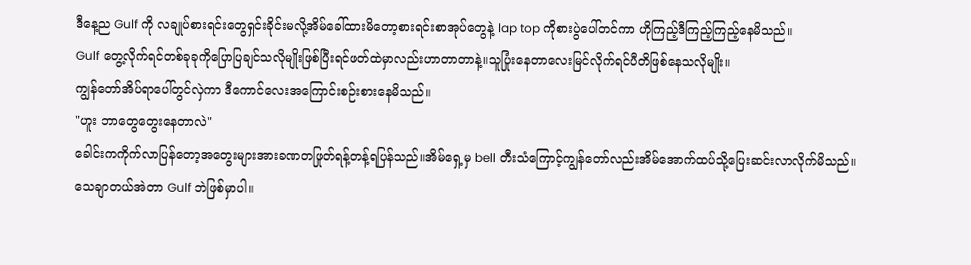ဒီနေ့ည Gulf ကို လချုပ်စားရင်းတွေရှင်းခိုင်းမလို့အိမ်ခေါ်ထားမိတော့စားရင်းစာအုပ်တွေနဲ့ lap top ကိုစားပွဲပေါ်တင်ကာ ဟိုကြည့်ဒီကြည့်ကြည့်နေမိသည်။
Gulf တွေ့လိုက်ရင်တစ်ခုခုကိုပြောပြချင်သလိုမျိုးဖြစ်ပြီးရင်ဖတ်ထဲမှာလည်းဟာတာတာနဲ့။သူပြုံးနေတာလေးမြင်လိုက်ရင်ပီတိဖြစ်နေသလိုမျိုး။
ကျွန်တော်အိပ်ရာပေါ်တွင်လှဲကာ ဒီကောင်လေးအကြောင်းစဉ်းစားနေမိသည်။
"ဟူး ဘာတွေတွေးနေတာလဲ"
ခေါင်းကကိုက်လာပြန်တော့အတွေးများအားခဏတဖြုတ်ရန့်တန့်ရပြန်သည်။အိမ်ရှေ့မှ bell တီးသံကြောင့်ကျွန်တော်လည်းအိမ်အောက်ထပ်သို့ပြေးဆင်းလာလိုက်မိသည်။
သေချာတယ်အဲတာ Gulf ဘဲဖြစ်မှာပါ။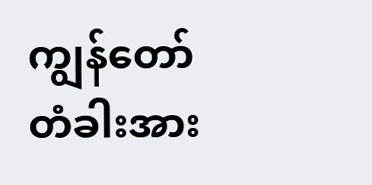ကျွန်တော်တံခါးအား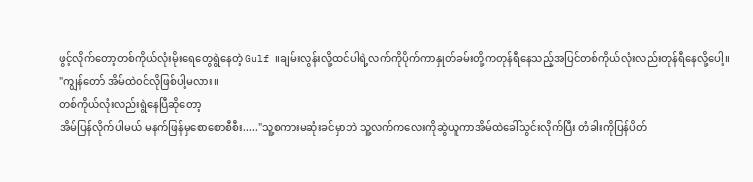ဖွင့်လိုက်တော့တစ်ကိုယ်လုံးမိုးရေတွေရွဲနေတဲ့ Gulf ။ချမ်းလွန်းလို့ထင်ပါရဲ့လက်ကိုပိုက်ကာနှုတ်ခမ်းတို့ကတုန်ရီနေသည့်အပြင်တစ်ကိုယ်လုံးလည်းတုန်ရီနေလို့ပေါ့။
"ကျွန်တော် အိမ်ထဲ၀င်လိုဖြစ်ပါ့မလား။
တစ်ကိုယ်လုံးလည်းရွဲနေပြီဆိုတော့
အိမ်ပြန်လိုက်ပါမယ် မနက်ဖြန်မှစောစောစီစီး....."သူ့စကားမဆုံးခင်မှာဘဲ သူ့လက်ကလေးကိုဆွဲယူကာအိမ်ထဲခေါ်သွင်းလိုက်ပြီး တံခါးကိုပြန်ပိတ်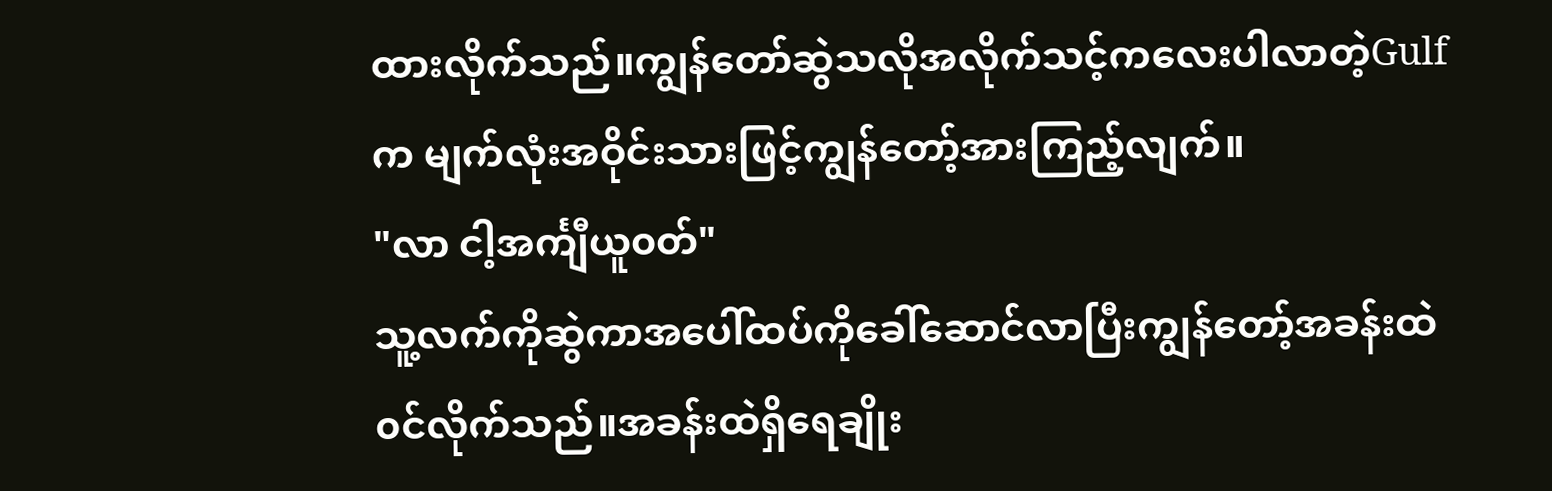ထားလိုက်သည်။ကျွန်တော်ဆွဲသလိုအလိုက်သင့်ကလေးပါလာတဲ့Gulf က မျက်လုံးအဝိုင်းသားဖြင့်ကျွန်တော့်အားကြည့်လျက်။
"လာ ငါ့အင်္ကျီယူ၀တ်"
သူ့လက်ကိုဆွဲကာအပေါ်ထပ်ကိုခေါ်ဆောင်လာပြီးကျွန်တော့်အခန်းထဲ၀င်လိုက်သည်။အခန်းထဲရှိရေချိုး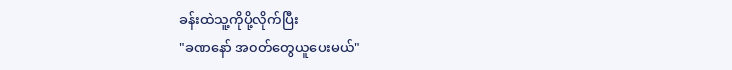ခန်းထဲသူ့ကိုပို့လိုက်ပြီး
"ခဏနော် အ၀တ်တွေယူပေးမယ်"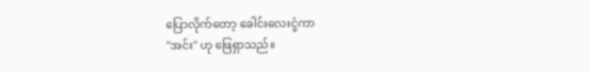ပြောလိုက်တော့ ခေါင်းလေးငုံ့ကာ
"အင်း" ဟု ဖြေရှာသည်။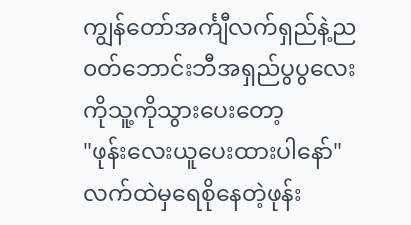ကျွန်တော်အင်္ကျီလက်ရှည်နဲ့ည၀တ်ဘောင်းဘီအရှည်ပွပွလေးကိုသူ့ကိုသွားပေးတော့
"ဖုန်းလေးယူပေးထားပါနော်"
လက်ထဲမှရေစိုနေတဲ့ဖုန်း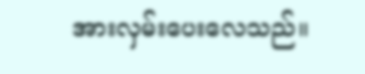အားလှမ်းပေးလေသည်။